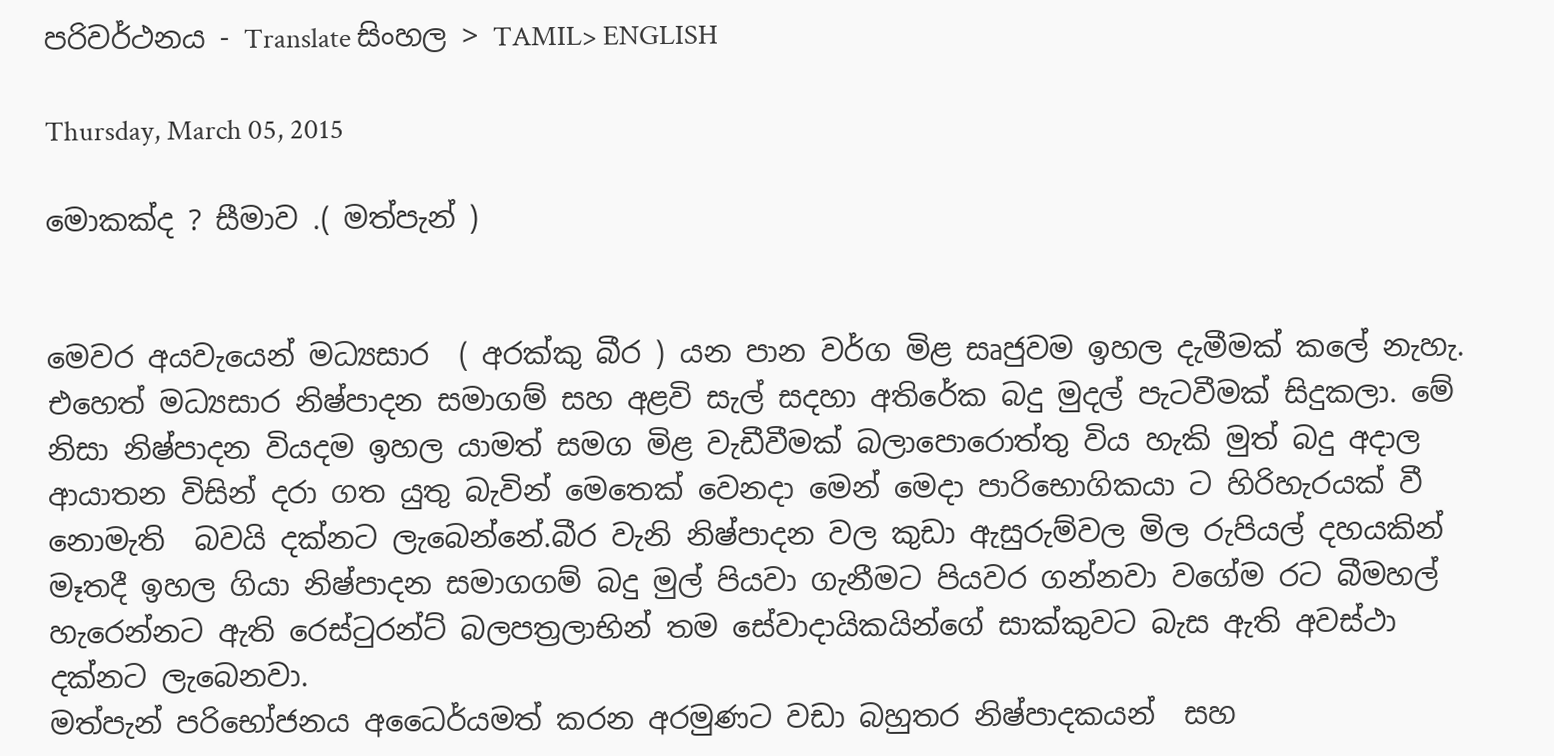පරිවර්ථනය - Translate සිංහල > TAMIL> ENGLISH

Thursday, March 05, 2015

මොකක්ද ? සීමාව .( මත්පැන් )


මෙවර අයවැයෙන් මධ්‍යසාර  ( අරක්කු බීර ) යන පාන වර්ග මිළ සෘජුවම ඉහල දැමීමක් කලේ නැහැ. එහෙත් මධ්‍යසාර නිෂ්පාදන සමාගම් සහ අළවි සැල් සදහා අතිරේක බදු මුදල් පැටවීමක් සිදුකලා. මේ නිසා නිෂ්පාදන වියදම ඉහල යාමත් සමග මිළ වැඩීවීමක් බලාපොරොත්තු විය හැකි මුත් බදු අදාල ආයාතන විසින් දරා ගත යුතු බැවින් මෙතෙක් වෙනදා මෙන් මෙදා පාරිභොගිකයා ට හිරිහැරයක් වී නොමැති  බවයි දක්නට ලැබෙන්නේ.බීර වැනි නිෂ්පාදන වල කුඩා ඇසුරුම්වල මිල රුපියල් දහයකින් මෑතදී ඉහල ගියා නිෂ්පාදන සමාගගම් බදු මුල් පියවා ගැනීමට පියවර ගන්නවා වගේම රට බීමහල් හැරෙන්නට ඇති රෙස්ටුරන්ට් බලපත්‍රලාභින් තම සේවාදායිකයින්ගේ සාක්කුවට බැස ඇති අවස්ථා දක්නට ලැබෙනවා.
මත්පැන් පරිභෝජනය අධෛර්යමත් කරන අරමුණට වඩා බහුතර නිෂ්පාදකයන්  සහ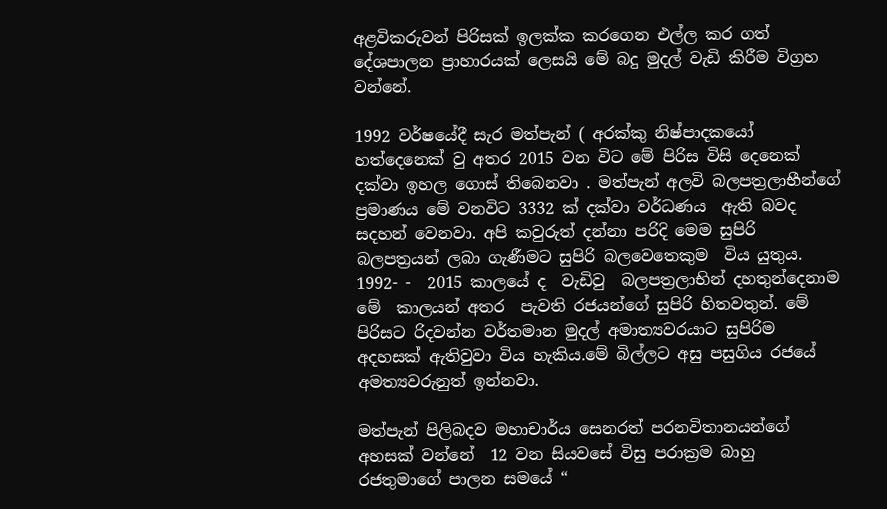අළවිකරුවන් පිරිසක් ඉලක්ක කරගෙන එල්ල කර ගත්  දේශපාලන ප්‍රාහාරයක් ලෙසයි මේ බදු මුදල් වැඩි කිරීම විග්‍රහ වන්නේ.

1992 වර්ෂයේදී සැර මත්පැන් ( අරක්කු නිෂ්පාදකයෝ හත්දෙනෙක් වු අතර 2015 වන විට මේ පිරිස විසි දෙනෙක් දක්වා ඉහල ගොස් තිබෙනවා . මත්පැන් අලවි බලපත්‍රලාභීන්ගේ ප්‍රමාණය මේ වනවිට 3332 ක් දක්වා වර්ධණය  ඇති බවද සදහන් වෙනවා. අපි කවුරුත් දන්නා පරිදි මෙම සුපිරි බලපත්‍රයන් ලබා ගැණීමට සුපිරි බලවෙතෙකුම  විය යුතුය. 1992- -  2015 කාලයේ ද  වැඩිවු  බලපත්‍රලාභින් දහතුන්දෙනාම මේ  කාලයන් අතර  පැවති රජයන්ගේ සුපිරි හිතවතුන්. මේ පිරිසට රිදවන්න වර්තමාන මුදල් අමාත්‍යවරයාට සුපිරිම අදහසක් ඇතිවුවා විය හැකිය.මේ බිල්ලට අසු පසුගිය රජයේ අමත්‍යවරුනුත් ඉන්නවා.

මත්පැන් පිලිබදව මහාචාර්ය සෙනරත් පරනවිතානයන්ගේ අහසක් වන්නේ  12 වන සියවසේ විසු පරාක්‍රම බාහු රජතුමාගේ පාලන සමයේ “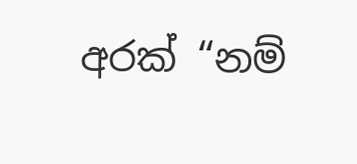අරක් “නම්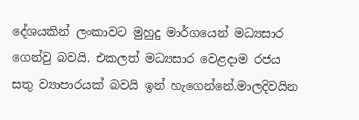දේශයකින් ලංකාවට මුහුදු මාර්ගයෙන් මධ්‍යසාර ගෙන්වු බවයි. එකලත් මධ්‍යසාර වෙළදාම රජය සතු ව්‍යාපාරයක් බවයි ඉන් හැගෙන්නේ.මාලදිවයින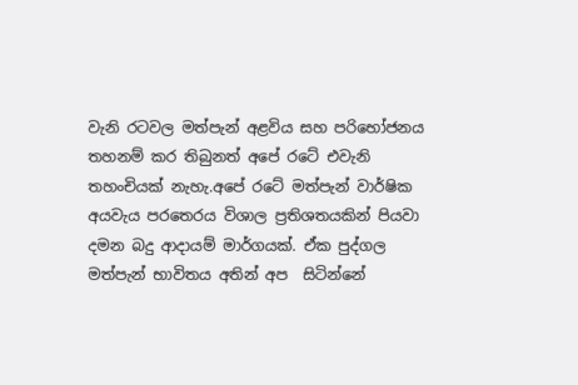වැනි රටවල මත්පැන් අළවිය සහ පරිභෝජනය තහනම් කර තිබුනත් අපේ රටේ එවැනි තහංචියක් නැහැ.අපේ රටේ මත්පැන් වාර්ෂික අයවැය පරතෙරය විශාල ප්‍රතිශතයකින් පියවා දමන බදු ආදායම් මාර්ගයක්. ඒක පුද්ගල මත්පැන් භාවිතය අතින් අප  සිටින්නේ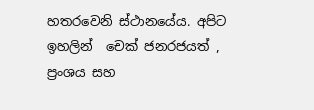හතරවෙනි ස්ථානයේය. අපිට ඉහලින්  චෙක් ජනරජයත් , ප්‍රංශය සහ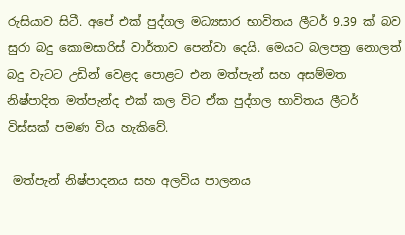රුසියාව සිටී. අපේ එක් පුද්ගල මධ්‍යසාර භාවිතය ලීටර් 9.39 ක් බව සුරා බදු කොමසාරිස් වාර්තාව පෙන්වා දෙයි. මෙයට බලපත්‍ර නොලත් බදු වැටට උඩින් වෙළද පොළට එන මත්පැන් සහ අසම්මත නිෂ්පාදිත මත්පැන්ද එක් කල විට ඒක පුද්ගල භාවිතය ලීටර් විස්සක් පමණ විය හැකිවේ.

 මත්පැන් නිෂ්පාදනය සහ අලවිය පාලනය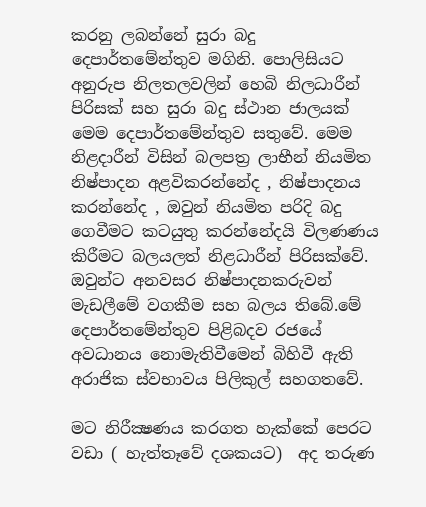කරනු ලබන්නේ සුරා බදු දෙපාර්තමේන්තුව මගිනි. පොලිසියට අනුරුප නිලතලවලින් හෙබි නිලධාරීන් පිරිසක් සහ සුරා බදු ස්ථාන ජාලයක් මෙම දෙපාර්තමේන්තුව සතුවේ. මෙම නිළදාරීන් විසින් බලපත්‍ර ලාභීන් නියමිත නිෂ්පාදන අළවිකරන්නේද , නිෂ්පාදනය කරන්නේද , ඔවුන් නියමිත පරිදි බදු ගෙවීමට කටයුතු කරන්නේදයි විලණණය කිරීමට බලයලත් නිළධාරීන් පිරිසක්වේ. ඔවුන්ට අනවසර නිෂ්පාදනකරුවන් මැඩලීමේ වගකීම සහ බලය තිබේ.මේ දෙපාර්තමේන්තුව පිළිබදව රජයේ අවධානය නොමැතිවීමෙන් බිහිවී ඇති අරාජික ස්වභාවය පිලිකුල් සහගතවේ.

මට නිරීක්‍ෂණය කරගත හැක්කේ පෙරට වඩා ( හැත්තෑවේ දශකයට)  අද තරුණ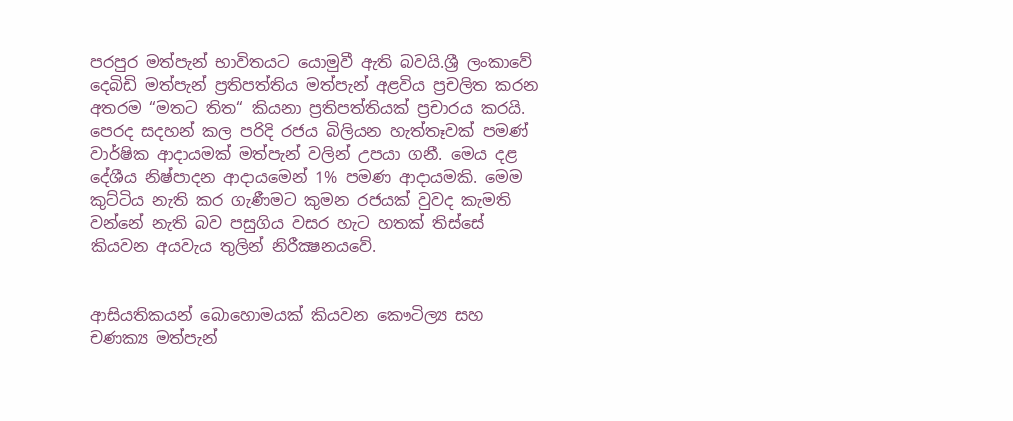පරපුර මත්පැන් භාවිතයට යොමුවී ඇති බවයි.ශ්‍රී ලංකාවේ දෙබිඩි මත්පැන් ප්‍රතිපත්තිය මත්පැන් අළවිය ප්‍රචලිත කරන අතරම “මතට තිත“ කියනා ප්‍රතිපත්තියක් ප්‍රචාරය කරයි. පෙරද සදහන් කල පරිදි රජය බිලියන හැත්තෑවක් පමණ් වාර්ෂික ආදායමක් මත්පැන් වලින් උපයා ගනී. මෙය දළ දේශීය නිෂ්පාදන ආදායමෙන් 1% පමණ ආදායමකි. මෙම කුට්ටිය නැති කර ගැණීමට කුමන රජයක් වුවද කැමති වන්නේ නැති බව පසුගිය වසර හැට හතක් තිස්සේ කියවන අයවැය තුලින් නිරීක්‍ෂනයවේ.


ආසියතිකයන් බොහොමයක් කියවන කෞටිල්‍ය සහ චණක්‍ය මත්පැන්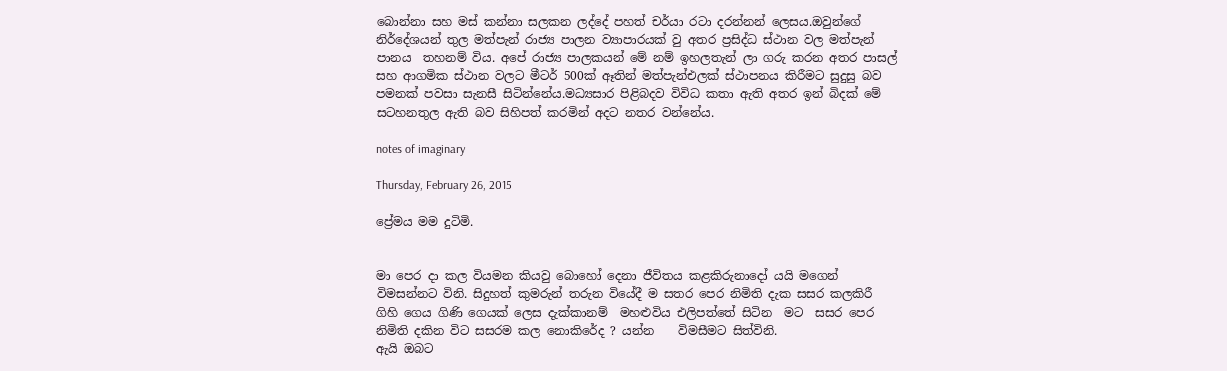බොන්නා සහ මස් කන්නා සලකන ලද්දේ පහත් චර්යා රටා දරන්නන් ලෙසය.ඔවුන්ගේ නිර්දේශයන් තුල මත්පැන් රාජ්‍ය පාලන ව්‍යාපාරයක් වු අතර ප්‍රසිද්ධ ස්ථාන වල මත්පැන් පානය  තහනම් විය. අපේ රාජ්‍ය පාලකයන් මේ නම් ඉහලතැන් ලා ගරු කරන අතර පාසල් සහ ආගමික ස්ථාන වලට මීටර් 500ක් ඈතින් මත්පැන්එලක් ස්ථාපනය කිරීමට සුදුසු බව පමනක් පවසා සැනසී සිටින්නේය.මධ්‍යසාර පිළිබදව විවිධ කතා ඇති අතර ඉන් බිදක් මේ සටහනතුල ඇති බව සිහිපත් කරමින් අදට නතර වන්නේය.

notes of imaginary

Thursday, February 26, 2015

ප්‍රේමය මම දුටිමි.


මා පෙර දා කල වියමන කියවු බොහෝ දෙනා ජීවිතය කළකිරුනාදෝ යයි මගෙන් විමසන්නට විනි. සිදුහත් කුමරුන් තරුන වියේදී ම සතර පෙර නිමිති දැක සසර කලකිරී ගිහි ගෙය ගිණි ගෙයක් ලෙස දැක්කානම්  මහළුවිය එලිපත්තේ සිටින  මට  සසර පෙර නිමිති දකින විට සසරම කල නොකිරේද ? යන්න    විමසීමට සිත්විනි.
ඇයි ඔබට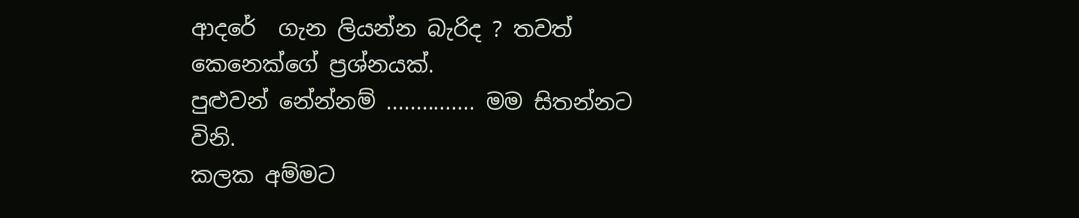ආදරේ  ගැන ලියන්න බැරිද ? තවත් කෙනෙක්ගේ ප්‍රශ්නයක්.
පුළුවන් නේන්නම් ............... මම සිතන්නට විනි.
කලක අම්මට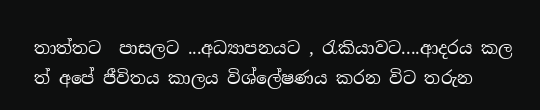තාත්තට  පාසලට ...අධ්‍යාපනයට , රැකියාවට....ආදරය කල ත් අපේ ජීවිතය කාලය විශ්ලේෂණය කරන විට තරුන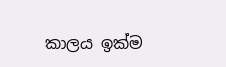කාලය ඉක්ම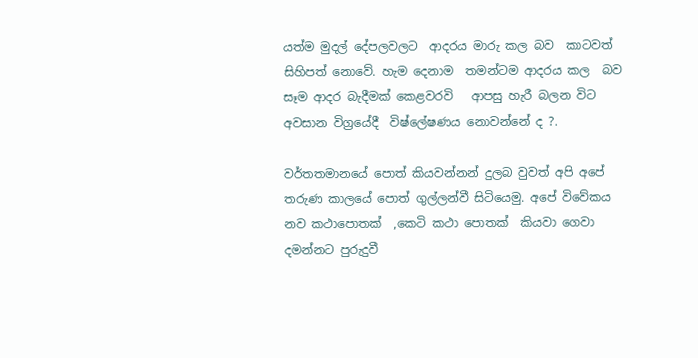යත්ම මුදල් දේපලවලට  ආදරය මාරු කල බව  කාටවත් සිහිපත් නොවේ. හැම දෙනාම  තමන්ටම ආදරය කල  බව සෑම ආදර බැදීමක් කෙළවරවි   ආපසු හැරී බලන විට  අවසාන විග්‍රයේදී  විෂ්ලේෂණය නොවන්නේ ද ?.

වර්තතමානයේ පොත් කියවන්නන් දුලබ වුවත් අපි අපේ තරුණ කාලයේ පොත් ගුල්ලන්වී සිටියෙමු. අපේ විවේකය නව කථාපොතක්  ,කෙටි කථා පොතක්  කියවා ගෙවා දමන්නට පුරුදුවී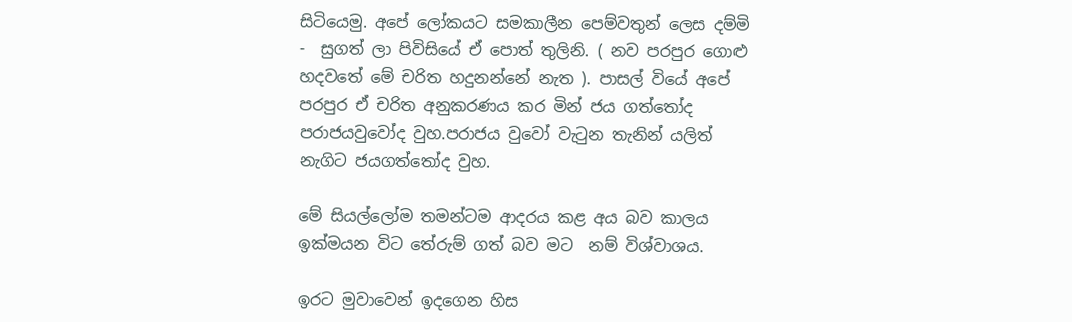සිටියෙමු. අපේ ලෝකයට සමකාලීන පෙම්වතුන් ලෙස දම්මි -  සුගත් ලා පිවිසියේ ඒ පොත් තුලිනි. ( නව පරපුර ගොළු හදවතේ මේ චරිත හදුනන්නේ නැත ). පාසල් වියේ අපේ පරපුර ඒ චරිත අනුකරණය කර මින් ජය ගත්තෝද පරාජයවුවෝද වුහ.පරාජය වුවෝ වැටුන තැනින් යලිත්  නැගිට ජයගත්තෝද වුහ.

මේ සියල්ලෝම තමන්ටම ආදරය කළ අය බව කාලය ඉක්මයන විට තේරුම් ගත් බව මට  නම් විශ්වාශය.

ඉරට මුවාවෙන් ඉදගෙන හිස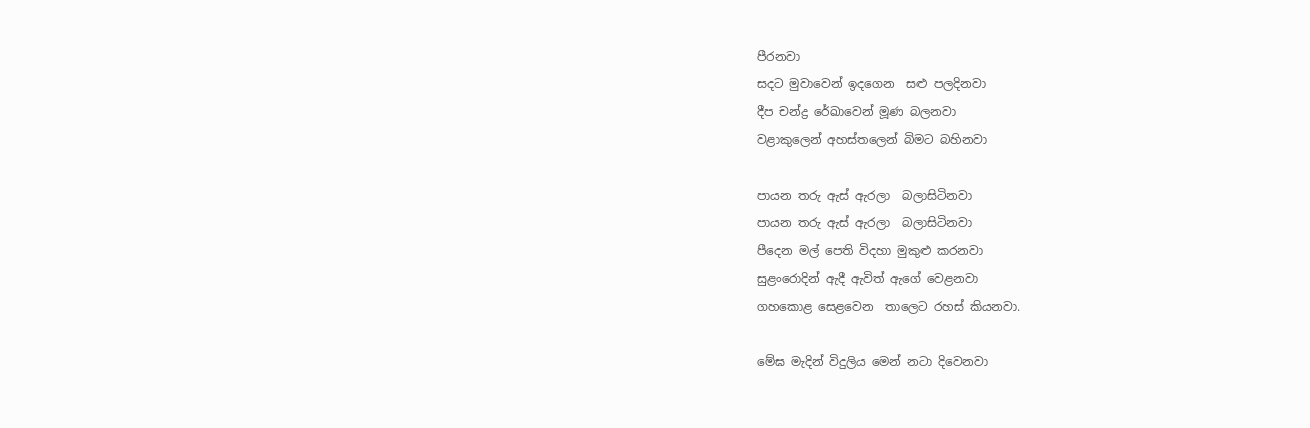පීරනවා
සදට මුවාවෙන් ඉදගෙන  සළු පලදිනවා
දීප චන්ද්‍ර රේඛාවෙන් මූණ බලනවා
වළාකුලෙන් අහස්තලෙන් බිමට බහිනවා

පායන තරු ඇස් ඇරලා  බලාසිටිනවා
පායන තරු ඇස් ඇරලා  බලාසිටිනවා
පීදෙන මල් පෙති විදහා මුකුළු කරනවා
සුළංරොදින් ඇදී ඇවිත් ඇගේ වෙළනවා
ගහකොළ සෙළවෙන  තාලෙට රහස් කියනවා.

මේඝ මැදින් විදුලිය මෙන් නටා දිවෙනවා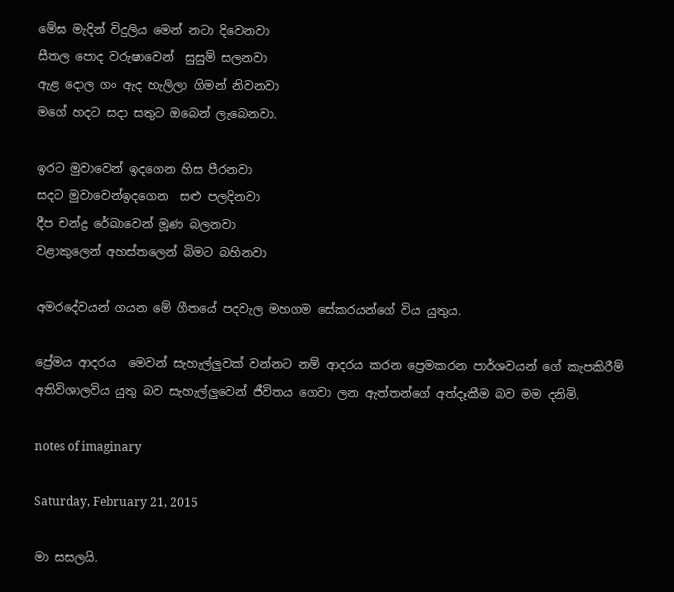මේඝ මැදින් විදුලිය මෙන් නටා දිවෙනවා
සීතල පොද වරුෂාවෙන්  සුසුම් සලනවා
ඇළ දොල ගං ඇද හැලිලා ගිමන් නිවනවා
මගේ හදට සදා සතුට ඔබෙන් ලැබෙනවා.

ඉරට මුවාවෙන් ඉදගෙන හිස පීරනවා
සදට මුවාවෙන්ඉදගෙන  සළු පලදිනවා
දීප චන්ද්‍ර රේඛාවෙන් මූණ බලනවා
වළාකුලෙන් අහස්තලෙන් බිමට බහිනවා

අමරදේවයන් ගයන මේ ගීතයේ පදවැල මහගම සේකරයන්ගේ විය යුතුය.

ප්‍රේමය ආදරය  මෙවන් සැහැල්ලුවක් වන්නට නම් ආදරය කරන ප්‍රෙමකරන පාර්ශවයන් ගේ කැපකිරීම් අතිවිශාලවිය යුතු බව සැහැල්ලුවෙන් ජීවිතය ගෙවා ලන ඇත්තන්ගේ අත්දෑකීම බව මම දනිමි.

notes of imaginary

Saturday, February 21, 2015

මා සසලයි.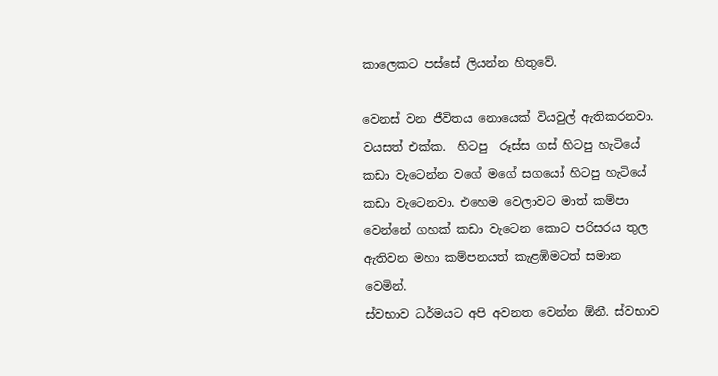කාලෙකට පස්සේ ලියන්න හිතුවේ.

වෙනස් වන ජීවිතය නොයෙක් වියවුල් ඇතිකරනවා. වයසත් එක්ක.  හිටපු  රූස්ස ගස් හිටපු හැටියේ කඩා වැටෙන්න වගේ මගේ සගයෝ හිටපු හැටියේ  කඩා වැටෙනවා. එහෙම වෙලාවට මාත් කම්පා වෙන්නේ ගහක් කඩා වැටෙන කොට පරිසරය තුල ඇතිවන මහා කම්පනයත් කැළඹිමටත් සමාන වෙමින්.
ස්වභාව ධර්මයට අපි අවනත වෙන්න ඕනී. ස්වභාව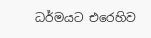ධර්මයට එරෙහිව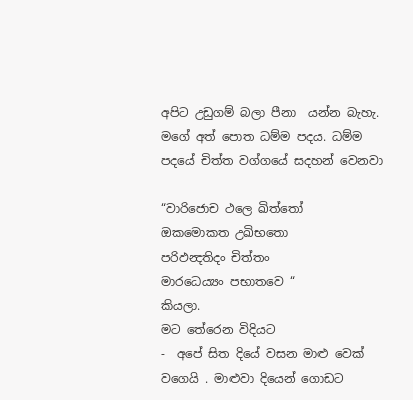අපිට උඩුගම් බලා පීනා  යන්න බැහැ.
මගේ අත් පොත ධම්ම පදය. ධම්ම පදයේ චිත්ත වග්ගයේ සදහන් වෙනවා

“වාරිජොච ථලෙ ඛිත්තෝ
ඔකමොකත උඛිභතො
පරිඵන්‍දතිදං චිත්තං
මාරධෙය්‍යං පභාතවෙ “
කියලා.
මට තේරෙන විදියට
-  අපේ සිත දියේ වසන මාළු වෙක් වගෙයි . මාළුවා දියෙන් ගොඩට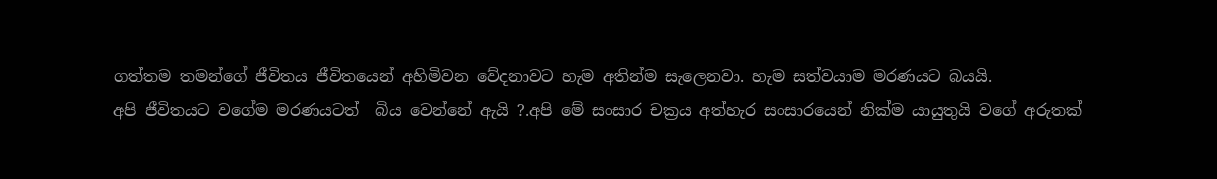ගත්තම තමන්ගේ ජීවිතය ජීවිතයෙන් අහිමිවන වේදනාවට හැම අතින්ම සැලෙනවා. හැම සත්වයාම මරණයට බයයි.
අපි ජීවිතයට වගේම මරණයටත්  බිය වෙන්නේ ඇයි ?.අපි මේ සංසාර චක්‍රය අත්හැර සංසාරයෙන් නික්ම යායුතුයි වගේ අරුතක්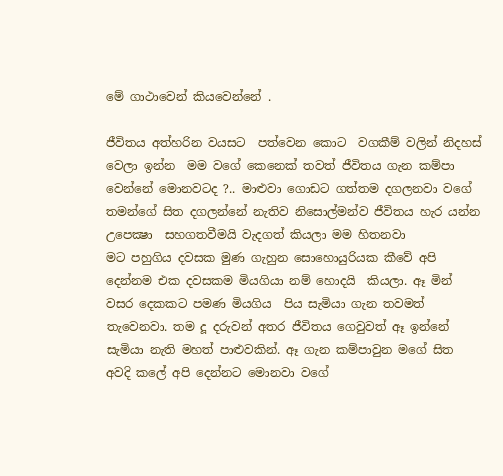මේ ගාථාවෙන් කියවෙන්නේ .

ජීවිතය අත්හරින වයසට  පත්වෙන කොට  වගකීම් වලින් නිදහස් වෙලා ඉන්න  මම වගේ කෙනෙක් තවත් ජීවිතය ගැන කම්පා වෙන්නේ මොනවටද ?.. මාළුවා ගොඩට ගත්තම දගලනවා වගේ තමන්ගේ සිත දගලන්නේ නැතිව නිසොල්මන්ව ජීවිතය හැර යන්න උපෙක්‍ෂා  සහගතවීමයි වැදගත් කියලා මම හිතනවා
මට පහුගිය දවසක මුණ ගැහුන සොහොයුරියක කීවේ අපි දෙන්නම එක දවසකම මියගියා නම් හොදයි  කියලා. ඈ මින් වසර දෙකකට පමණ මියගිය  පිය සැමියා ගැන තවමත් තැවෙනවා. තම දූ දරුවන් අතර ජීවිතය ගෙවුවත් ඈ ඉන්නේ සැමියා නැති මහත් පාළුවකින්. ඈ ගැන කම්පාවුන මගේ සිත අවදි කලේ අපි දෙන්නට මොනවා වගේ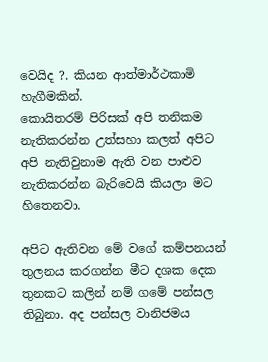වෙයිද ?. කියන ආත්මාර්ථකාමි හැගීමකින්.
කොයිතරම් පිරිසක් අපි තනිකම නැතිකරන්න උත්සහා කලත් අපිට අපි නැතිවුනාම ඇති වන පාළුව නැතිකරන්න බැරිවෙයි කියලා මට හිතෙනවා.

අපිට ඇතිවන මේ වගේ කම්පනයන් තුලනය කරගන්න මීට දශක දෙක තුනකට කලින් නම් ගමේ පන්සල තිබුනා. අද පන්සල වානිජමය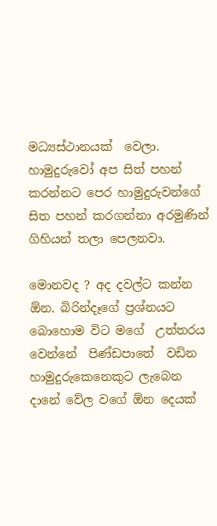මධ්‍යස්ථානයක්  වෙලා. හාමුදුරුවෝ අප සිත් පහන් කරන්නට පෙර හාමුදුරුවන්ගේ සිත පහන් කරගන්නා අරමුණින් ගිහියන් තලා පෙලනවා.

මොනවද ? අද දවල්ට කන්න ඕන. බිරින්දෑගේ ප්‍රශ්නයට බොහොම විට මගේ  උත්තරය වෙන්නේ  පිණ්ඩපාතේ  වඩින හාමුදුරුකෙනෙකුට ලැබෙන දානේ වේල වගේ ඕන දෙයක්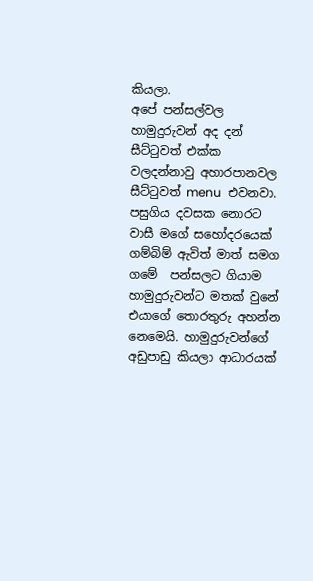කියලා.
අපේ පන්සල්වල හාමුදුරුවන් අද දන් සීට්ටුවත් එක්ක වලදන්නාවු අහාරපානවල සීට්ටුවත් menu  එවනවා.
පසුගිය දවසක නොරට වාසී මගේ සහෝදරයෙක් ගම්බිම් ඇවිත් මාත් සමග ගමේ  පන්සලට ගියාම හාමුදුරුවන්ට මතක් වුනේ එයාගේ තොරතුරු අහන්න නෙමෙයි. හාමුදුරුවන්ගේ අඩුපාඩු කියලා ආධාරයක්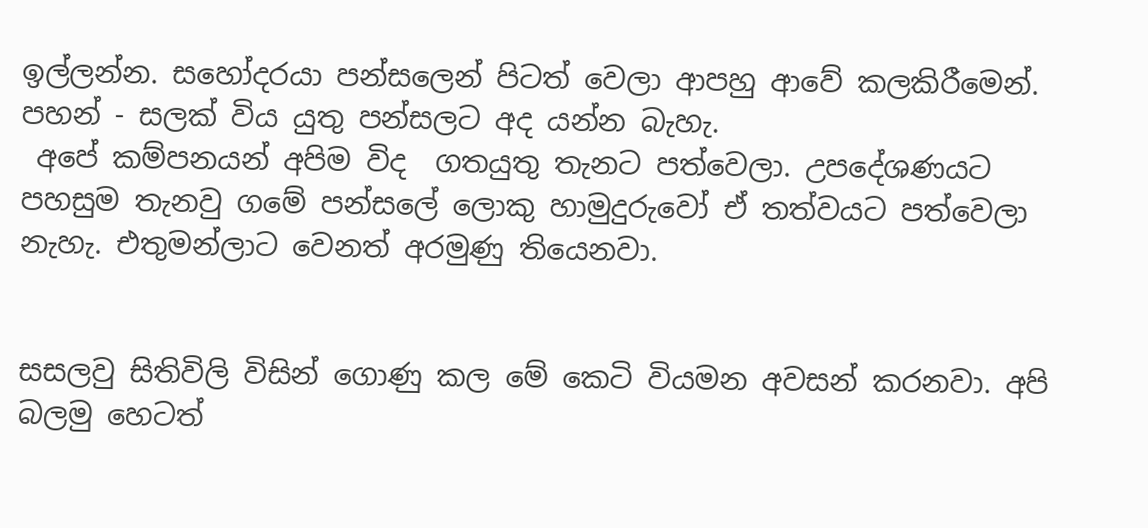ඉල්ලන්න. සහෝදරයා පන්සලෙන් පිටත් වෙලා ආපහු ආවේ කලකිරීමෙන්. පහන් - සලක් විය යුතු පන්සලට අද යන්න බැහැ.
 අපේ කම්පනයන් අපිම විද  ගතයුතු තැනට පත්වෙලා. උපදේශණයට පහසුම තැනවු ගමේ පන්සලේ ලොකු හාමුදුරුවෝ ඒ තත්වයට පත්වෙලා නැහැ. එතුමන්ලාට වෙනත් අරමුණු තියෙනවා.


සසලවු සිතිවිලි විසින් ගොණු කල මේ කෙටි වියමන අවසන් කරනවා. අපි බලමු හෙටත්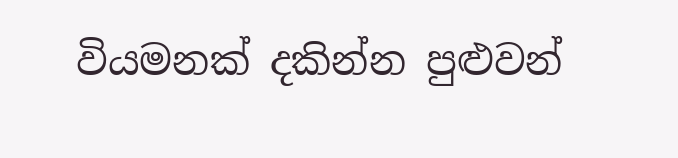වියමනක් දකින්න පුළුවන්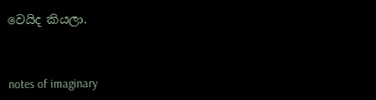වෙයිද කියලා.



notes of imaginary